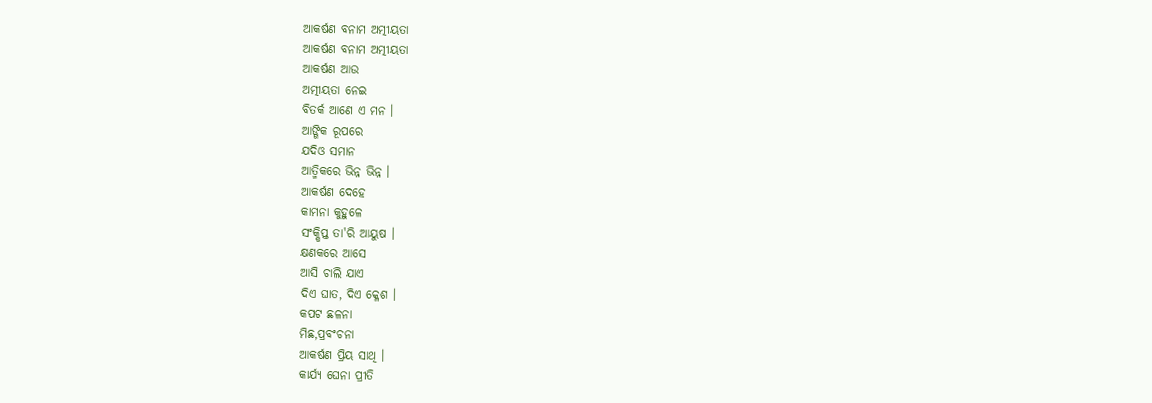ଆକର୍ଷଣ ବନାମ ଅତ୍ମୀୟତା
ଆକର୍ଷଣ ବନାମ ଅତ୍ମୀୟତା
ଆକର୍ଷଣ ଆଉ
ଅତ୍ମୀୟତା ନେଇ
ବିତର୍କ ଆଣେ ଏ ମନ ।
ଆଙ୍ଗିକ ରୂପରେ
ଯଦିଓ ସମାନ
ଆତ୍ମିକରେ ଭିନ୍ନ ଭିନ୍ନ ।
ଆକର୍ଷଣ ଦେହେ
କାମନା କୁହୁଳେ
ସଂକ୍ଷିପ୍ତ ତା'ରି ଆୟୁଷ ।
କ୍ଷଣକରେ ଆସେ
ଆସି ଚାଲି ଯାଏ
ଦିଏ ଘାତ, ଦିଏ କ୍ଳେଶ ।
କପଟ ଛଳନା
ମିଛ,ପ୍ରବଂଚନା
ଆକର୍ଷଣ ପ୍ରିୟ ସାଥି ।
କାର୍ଯ୍ୟ ଘେନା ପ୍ରୀତି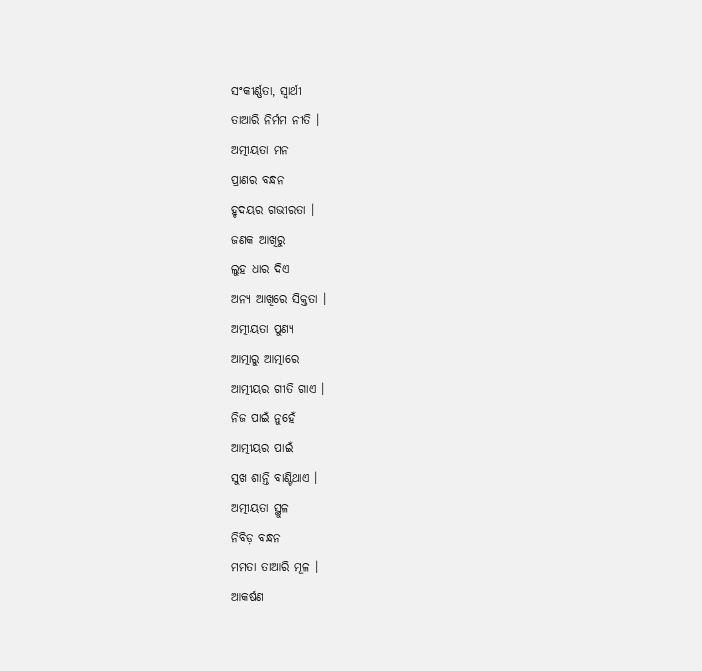ସଂକୀର୍ଣ୍ଣତା, ସ୍ୱାର୍ଥୀ
ତାଆରି ନିର୍ମମ ନୀତି ।
ଅତ୍ମୀୟତା ମନ
ପ୍ରାଣର ବନ୍ଧନ
ହୃଦୟର ଗଭୀରତା ।
ଜଣକ ଆଖିରୁ
ଲୁହ ଧାର ଦିଏ
ଅନ୍ୟ ଆଖିରେ ସିକ୍ତତା ।
ଅତ୍ମୀୟତା ପୁଣ୍ୟ
ଆତ୍ମାରୁ ଆତ୍ମାରେ
ଆତ୍ମୀୟର ଗୀତି ଗାଏ ।
ନିଜ ପାଇଁ ନୁହେଁ
ଆତ୍ମୀୟର ପାଇଁ
ସୁଖ ଶାନ୍ତି ବାଣ୍ଟିଥାଏ ।
ଅତ୍ମୀୟତା ସ୍ଥୁଳ
ନିବିଡ଼ ବନ୍ଧନ
ମମତା ତାଆରି ମୂଳ ।
ଆକର୍ଷଣ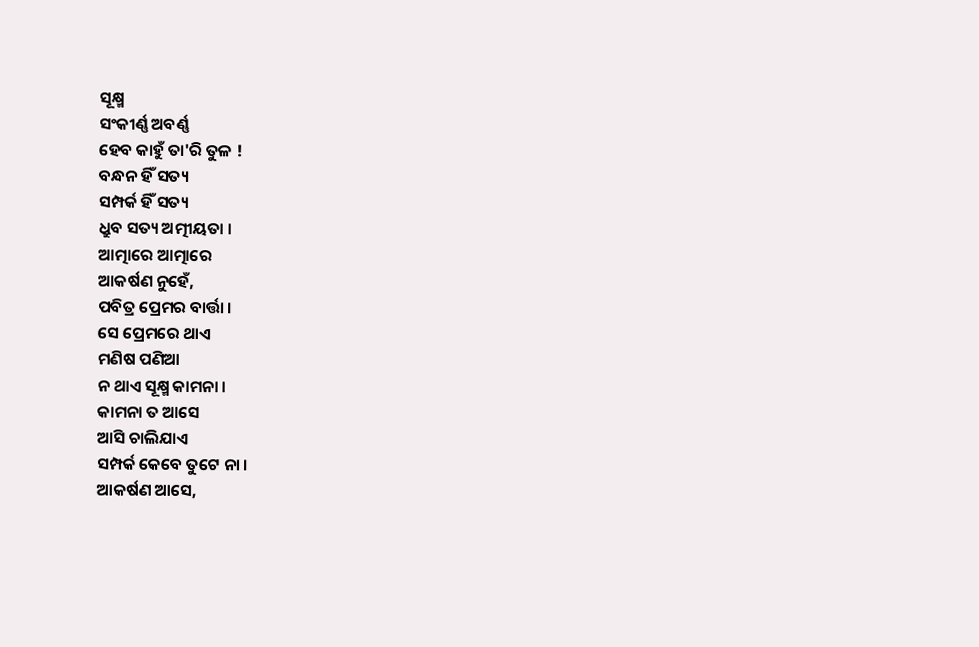ସୂକ୍ଷ୍ମ
ସଂକୀର୍ଣ୍ଣ ଅବର୍ଣ୍ଣ
ହେବ କାହୁଁ ତା'ରି ତୁଳ !
ବନ୍ଧନ ହିଁ ସତ୍ୟ
ସମ୍ପର୍କ ହିଁ ସତ୍ୟ
ଧ୍ରୁବ ସତ୍ୟ ଅତ୍ମୀୟତା ।
ଆତ୍ମାରେ ଆତ୍ମାରେ
ଆକର୍ଷଣ ନୁହେଁ,
ପବିତ୍ର ପ୍ରେମର ବାର୍ତ୍ତା ।
ସେ ପ୍ରେମରେ ଥାଏ
ମଣିଷ ପଣିଆ
ନ ଥାଏ ସୂକ୍ଷ୍ମ କାମନା ।
କାମନା ତ ଆସେ
ଆସି ଚାଲିଯାଏ
ସମ୍ପର୍କ କେବେ ତୁଟେ ନା ।
ଆକର୍ଷଣ ଆସେ,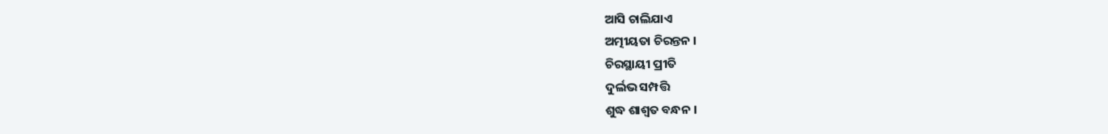ଆସି ଚାଲିଯାଏ
ଅତ୍ମୀୟତା ଚିରନ୍ତନ ।
ଚିରସ୍ଥାୟୀ ପ୍ରୀତି
ଦୁର୍ଲଭ ସମ୍ପତ୍ତି
ଶୁଦ୍ଧ ଶାଶ୍ୱତ ବନ୍ଧନ ।